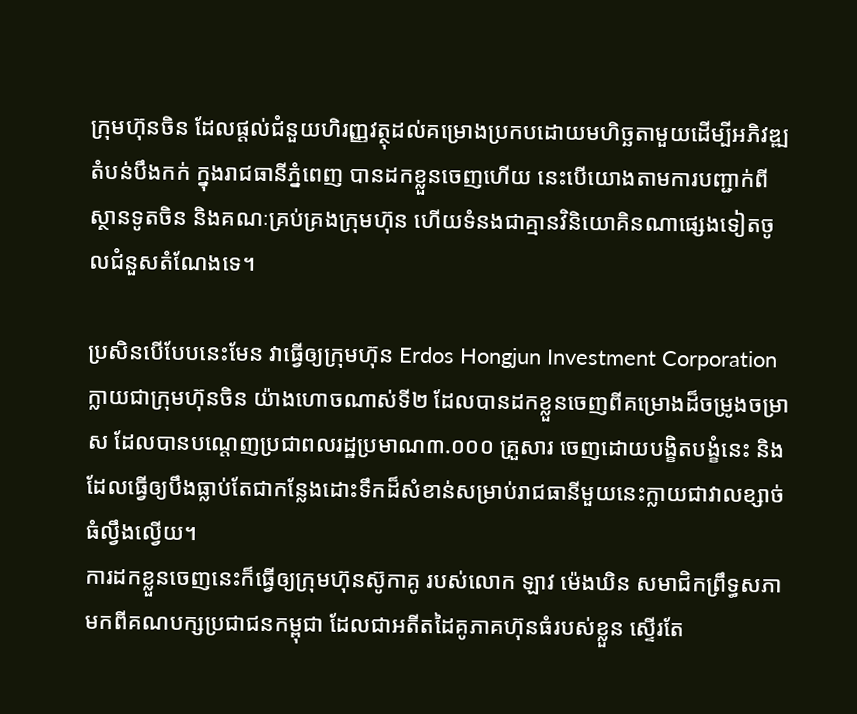ក្រុមហ៊ុនចិន ដែលផ្តល់ជំនួយហិរញ្ញវត្ថុដល់គម្រោងប្រកបដោយមហិច្ឆតាមួយដើម្បីអភិវឌ្ឍតំបន់បឹងកក់ ក្នុងរាជធានីភ្នំពេញ បានដកខ្លួនចេញហើយ នេះបើយោងតាមការបញ្ជាក់ពីស្ថានទូតចិន និងគណៈគ្រប់គ្រងក្រុមហ៊ុន ហើយទំនងជាគ្មានវិនិយោគិនណាផ្សេងទៀតចូលជំនួសតំណែងទេ។

ប្រសិនបើបែបនេះមែន វាធ្វើឲ្យក្រុមហ៊ុន Erdos Hongjun Investment Corporation ក្លាយជាក្រុមហ៊ុនចិន យ៉ាងហោចណាស់ទី២ ដែលបានដកខ្លួនចេញពីគម្រោងដ៏ចម្រូងចម្រាស ដែលបានបណ្តេញប្រជាពលរដ្ឋប្រមាណ៣.០០០ គ្រួសារ ចេញដោយបង្ខិតបង្ខំនេះ និងដែលធ្វើឲ្យបឹងធ្លាប់តែជាកន្លែងដោះទឹកដ៏សំខាន់សម្រាប់រាជធានីមួយនេះក្លាយជាវាលខ្សាច់ធំល្វឹងល្វើយ។
ការដកខ្លួនចេញនេះក៏ធ្វើឲ្យក្រុមហ៊ុនស៊ូកាគូ របស់លោក ឡាវ ម៉េងឃិន សមាជិកព្រឹទ្ធសភាមកពីគណបក្សប្រជាជនកម្ពុជា ដែលជាអតីតដៃគូភាគហ៊ុនធំរបស់ខ្លួន ស្ទើរតែ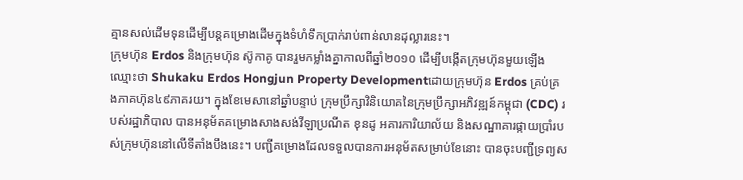គ្មានសល់ដើមទុនដើម្បីបន្តគម្រោងដើមក្នុងទំហំទឹកប្រាក់រាប់ពាន់លានដុល្លារនេះ។
ក្រុមហ៊ុន Erdos និងក្រុមហ៊ុន ស៊ូកាគូ បានរួមកម្លាំងគ្នាកាលពីឆ្នាំ២០១០ ដើម្បីបង្កើតក្រុមហ៊ុនមួយឡើងឈ្មោះថា Shukaku Erdos Hongjun Property Developmentដោយក្រុមហ៊ុន Erdos គ្រប់គ្រងភាគហ៊ុន៤៩ភាគរយ។ ក្នុងខែមេសានៅឆ្នាំបន្ទាប់ ក្រុមប្រឹក្សាវិនិយោគនៃក្រុមប្រឹក្សាអភិវឌ្ឍន៍កម្ពុជា (CDC) របស់រដ្ឋាភិបាល បានអនុម័តគម្រោងសាងសង់វីឡាប្រណីត ខុនដូ អគារការិយាល័យ និងសណ្ឋាគារផ្កាយប្រាំរបស់ក្រុមហ៊ុននៅលើទីតាំងបឹងនេះ។ បញ្ជីគម្រោងដែលទទួលបានការអនុម័តសម្រាប់ខែនោះ បានចុះបញ្ជីទ្រព្យស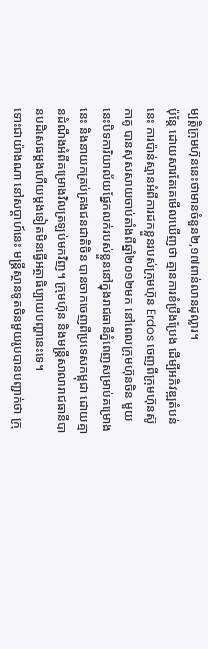ម្បត្តិក្រុមហ៊ុននេះថាមានចំនួន២,១៧ពាន់លានដុល្លារ។
ប៉ុន្តែ ដោយសារតែគេមើលឃើញថា គ្មានការខំប្រឹងប្រែង ដើម្បីអភិវឌ្ឍតំបន់នេះ ការប៉ាន់ស្មានអំពីការដកខ្លួនរបស់ក្រុមហ៊ុន Erdos ចេញពីក្រុមហ៊ុនស៊ូកាគូ បានសុសសាយចាប់តាំងពីឆ្នាំ២០១២មក នៅពេលក្រុមហ៊ុនចិន មួយនេះបិទការិយាល័យផ្នែកលក់របស់ខ្លួននៅក្នុងរាជធានីភ្នំពេញសម្រាប់គម្រោងនេះ និងនាយកគ្រប់គ្រងជនជាតិចិន បានចាកចេញពីប្រទេសកម្ពុជា ដោយគ្មានដំណឹងអំពីគម្រោងវិលត្រឡប់មកវិញ។ ក្រុមហ៊ុន និងមន្ត្រីសាលារាជធានីបានបដិសេធម្តងហើយម្តងទៀតមិនធ្វើអត្ថាធិប្បាយបញ្ហានេះទេ។
ទោះជាយ៉ាងណា នៅសប្តាហ៍នេះ មន្ត្រីស្ថានទូតចិនមួយរូបបានបញ្ជាក់ថា ក្រុ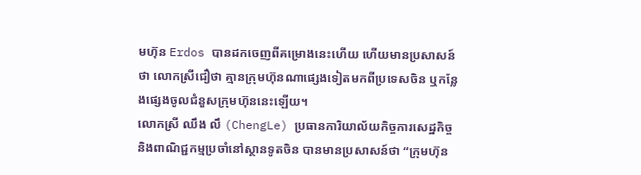មហ៊ុន Erdos បានដកចេញពីគម្រោងនេះហើយ ហើយមានប្រសាសន៍ថា លោកស្រីជឿថា គ្មានក្រុមហ៊ុនណាផ្សេងទៀតមកពីប្រទេសចិន ឬកន្លែងផ្សេងចូលជំនួសក្រុមហ៊ុននេះឡើយ។
លោកស្រី ឈឹង លឹ (ChengLe) ប្រធានការិយាល័យកិច្ចការសេដ្ឋកិច្ចនិងពាណិជ្ជកម្មប្រចាំនៅស្ថានទូតចិន បានមានប្រសាសន៍ថា “ក្រុមហ៊ុន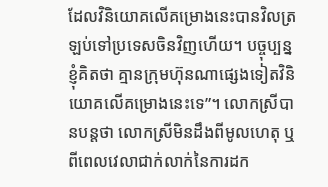ដែលវិនិយោគលើគម្រោងនេះបានវិលត្រឡប់ទៅប្រទេសចិនវិញហើយ។ បច្ចុប្បន្នខ្ញុំគិតថា គ្មានក្រុមហ៊ុនណាផ្សេងទៀតវិនិយោគលើគម្រោងនេះទេ”។ លោកស្រីបានបន្តថា លោកស្រីមិនដឹងពីមូលហេតុ ឬពីពេលវេលាជាក់លាក់នៃការដក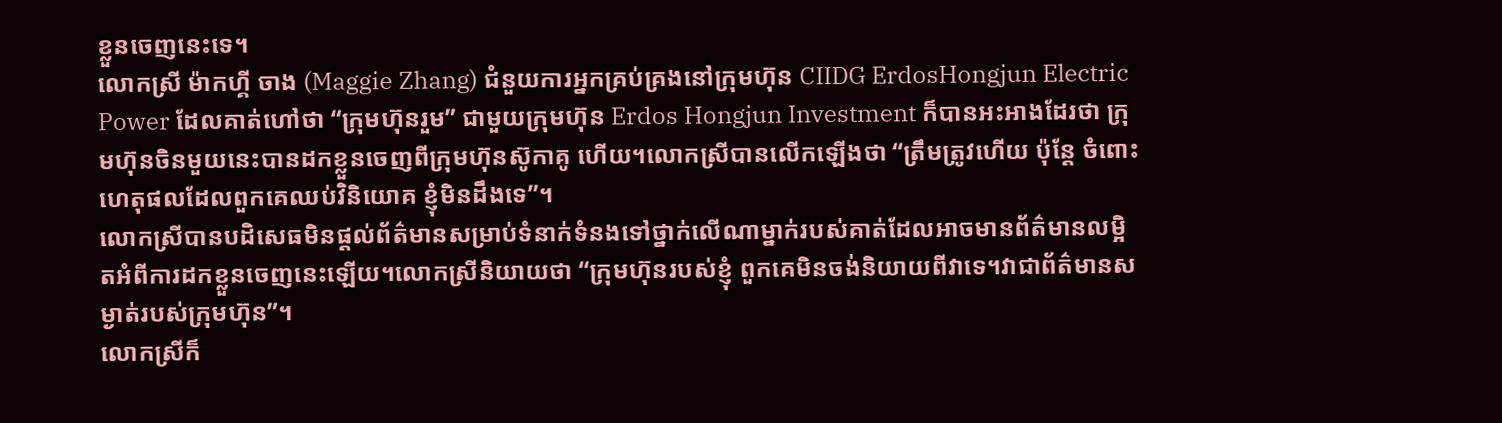ខ្លួនចេញនេះទេ។
លោកស្រី ម៉ាកហ្គី ចាង (Maggie Zhang) ជំនួយការអ្នកគ្រប់គ្រងនៅក្រុមហ៊ុន CIIDG ErdosHongjun Electric Power ដែលគាត់ហៅថា “ក្រុមហ៊ុនរួម” ជាមួយក្រុមហ៊ុន Erdos Hongjun Investment ក៏បានអះអាងដែរថា ក្រុមហ៊ុនចិនមួយនេះបានដកខ្លួនចេញពីក្រុមហ៊ុនស៊ូកាគូ ហើយ។លោកស្រីបានលើកឡើងថា “ត្រឹមត្រូវហើយ ប៉ុន្តែ ចំពោះហេតុផលដែលពួកគេឈប់វិនិយោគ ខ្ញុំមិនដឹងទេ”។
លោកស្រីបានបដិសេធមិនផ្តល់ព័ត៌មានសម្រាប់ទំនាក់ទំនងទៅថ្នាក់លើណាម្នាក់របស់គាត់ដែលអាចមានព័ត៌មានលម្អិតអំពីការដកខ្លួនចេញនេះឡើយ។លោកស្រីនិយាយថា “ក្រុមហ៊ុនរបស់ខ្ញុំ ពួកគេមិនចង់និយាយពីវាទេ។វាជាព័ត៌មានសម្ងាត់របស់ក្រុមហ៊ុន”។
លោកស្រីក៏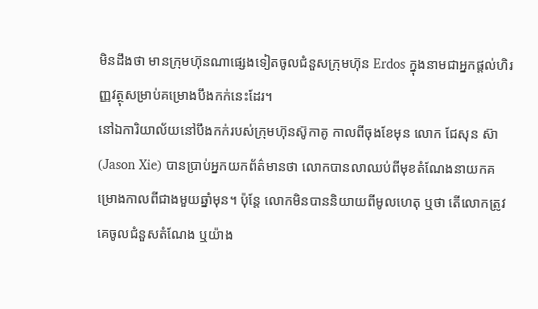មិនដឹងថា មានក្រុមហ៊ុនណាផ្សេងទៀតចូលជំនួសក្រុមហ៊ុន Erdos ក្នុងនាមជាអ្នកផ្តល់ហិរញ្ញវត្ថុសម្រាប់គម្រោងបឹងកក់នេះដែរ។
នៅឯការិយាល័យនៅបឹងកក់របស់ក្រុមហ៊ុនស៊ូកាគូ កាលពីចុងខែមុន លោក ជែសុន ស៊ា (Jason Xie) បានប្រាប់អ្នកយកព័ត៌មានថា លោកបានលាឈប់ពីមុខតំណែងនាយកគម្រោងកាលពីជាងមួយឆ្នាំមុន។ ប៉ុន្តែ លោកមិនបាននិយាយពីមូលហេតុ ឬថា តើលោកត្រូវគេចូលជំនួសតំណែង ឬយ៉ាង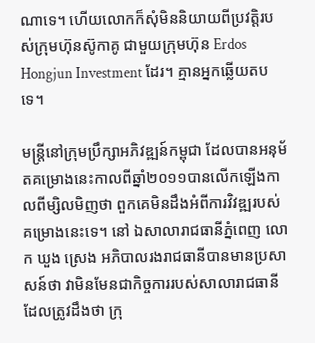ណាទេ។ ហើយលោកក៏សុំមិននិយាយពីប្រវត្តិរបស់ក្រុមហ៊ុនស៊ូកាគូ ជាមួយក្រុមហ៊ុន Erdos Hongjun Investment ដែរ។ គ្មានអ្នកឆ្លើយតបទេ។

មន្ត្រីនៅក្រុមប្រឹក្សាអភិវឌ្ឍន៍កម្ពុជា ដែលបានអនុម័តគម្រោងនេះកាលពីឆ្នាំ២០១១បានលើកឡើងកាលពីម្សិលមិញថា ពួកគេមិនដឹងអំពីការវិវឌ្ឍរបស់គម្រោងនេះទេ។ នៅ ឯសាលារាជធានីភ្នំពេញ លោក ឃួង ស្រេង អភិបាលរងរាជធានីបានមានប្រសាសន៍ថា វាមិនមែនជាកិច្ចការរបស់សាលារាជធានី ដែលត្រូវដឹងថា ក្រុ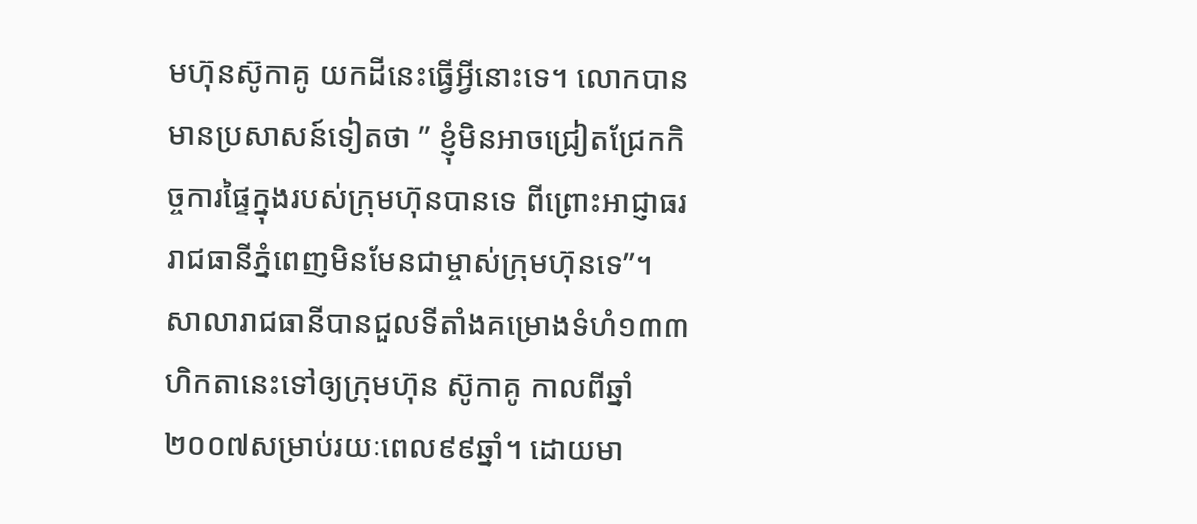មហ៊ុនស៊ូកាគូ យកដីនេះធ្វើអ្វីនោះទេ។ លោកបានមានប្រសាសន៍ទៀតថា ” ខ្ញុំមិនអាចជ្រៀតជ្រែកកិច្ចការផ្ទៃក្នុងរបស់ក្រុមហ៊ុនបានទេ ពីព្រោះអាជ្ញាធររាជធានីភ្នំពេញមិនមែនជាម្ចាស់ក្រុមហ៊ុនទេ”។
សាលារាជធានីបានជួលទីតាំងគម្រោងទំហំ១៣៣ហិកតានេះទៅឲ្យក្រុមហ៊ុន ស៊ូកាគូ កាលពីឆ្នាំ២០០៧សម្រាប់រយៈពេល៩៩ឆ្នាំ។ ដោយមា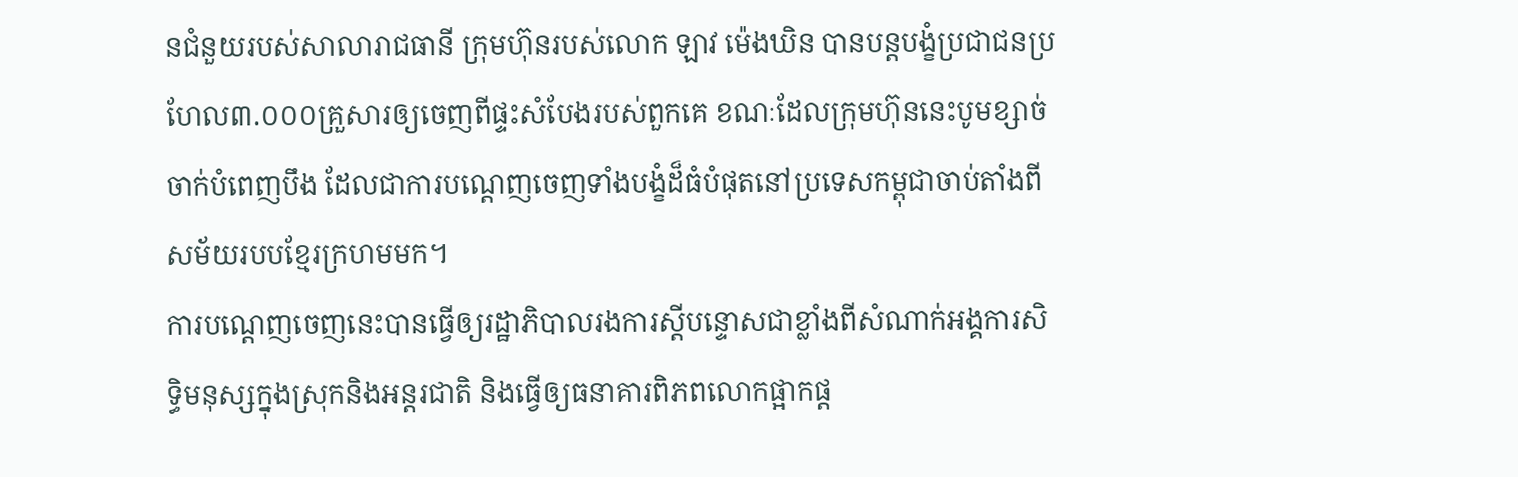នជំនួយរបស់សាលារាជធានី ក្រុមហ៊ុនរបស់លោក ឡាវ ម៉េងឃិន បានបន្តបង្ខំប្រជាជនប្រហែល៣.០០០គ្រួសារឲ្យចេញពីផ្ទះសំបែងរបស់ពួកគេ ខណៈដែលក្រុមហ៊ុននេះបូមខ្សាច់ចាក់បំពេញបឹង ដែលជាការបណ្តេញចេញទាំងបង្ខំដ៏ធំបំផុតនៅប្រទេសកម្ពុជាចាប់តាំងពីសម័យរបបខ្មែរក្រហមមក។
ការបណ្តេញចេញនេះបានធ្វើឲ្យរដ្ឋាភិបាលរងការស្តីបន្ទោសជាខ្លាំងពីសំណាក់អង្គការសិទ្ធិមនុស្សក្នុងស្រុកនិងអន្តរជាតិ និងធ្វើឲ្យធនាគារពិភពលោកផ្អាកផ្ត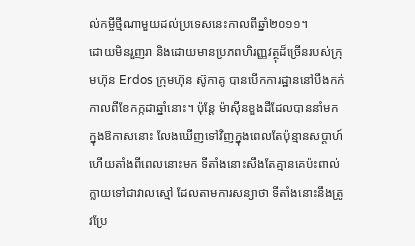ល់កម្ចីថ្មីណាមួយដល់ប្រទេសនេះកាលពីឆ្នាំ២០១១។
ដោយមិនរួញរា និងដោយមានប្រភពហិរញ្ញវត្ថុដ៏ច្រើនរបស់ក្រុមហ៊ុន Erdos ក្រុមហ៊ុន ស៊ូកាគូ បានបើកការដ្ឋាននៅបឹងកក់កាលពីខែកក្កដាឆ្នាំនោះ។ ប៉ុន្តែ ម៉ាស៊ីនខួងដីដែលបាននាំមកក្នុងឱកាសនោះ លែងឃើញទៅវិញក្នុងពេលតែប៉ុន្មានសប្តាហ៍ ហើយតាំងពីពេលនោះមក ទីតាំងនោះសឹងតែគ្មានគេប៉ះពាល់ ក្លាយទៅជាវាលស្មៅ ដែលតាមការសន្យាថា ទីតាំងនោះនឹងត្រូវប្រែ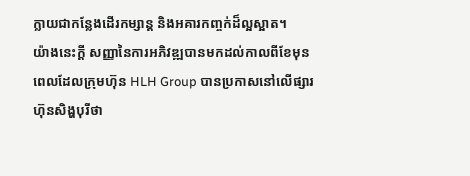ក្លាយជាកន្លែងដើរកម្សាន្ត និងអគារកញ្ចក់ដ៏ល្អស្អាត។
យ៉ាងនេះក្តី សញ្ញានៃការអភិវឌ្ឍបានមកដល់កាលពីខែមុន ពេលដែលក្រុមហ៊ុន HLH Group បានប្រកាសនៅលើផ្សារហ៊ុនសិង្ហបុរីថា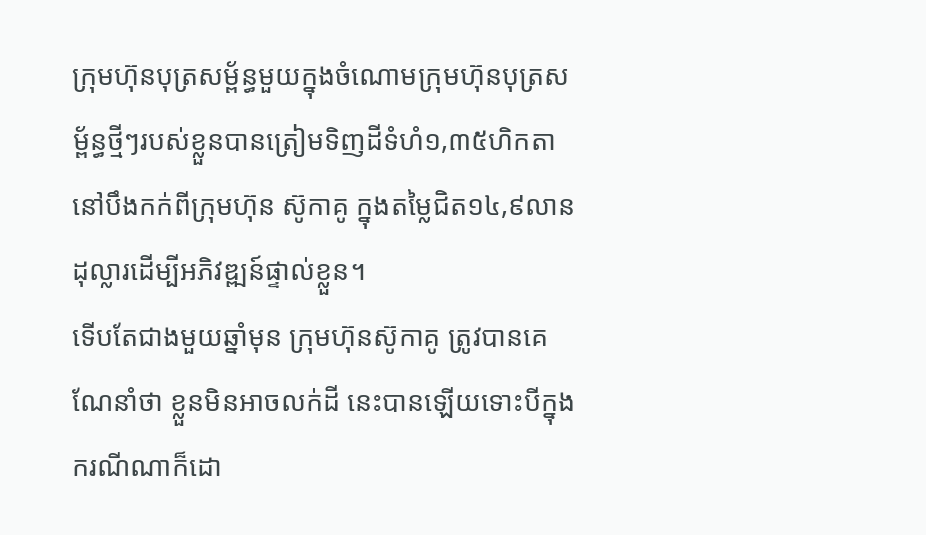ក្រុមហ៊ុនបុត្រសម្ព័ន្ធមួយក្នុងចំណោមក្រុមហ៊ុនបុត្រសម្ព័ន្ធថ្មីៗរបស់ខ្លួនបានត្រៀមទិញដីទំហំ១,៣៥ហិកតានៅបឹងកក់ពីក្រុមហ៊ុន ស៊ូកាគូ ក្នុងតម្លៃជិត១៤,៩លានដុល្លារដើម្បីអភិវឌ្ឍន៍ផ្ទាល់ខ្លួន។
ទើបតែជាងមួយឆ្នាំមុន ក្រុមហ៊ុនស៊ូកាគូ ត្រូវបានគេណែនាំថា ខ្លួនមិនអាចលក់ដី នេះបានឡើយទោះបីក្នុងករណីណាក៏ដោ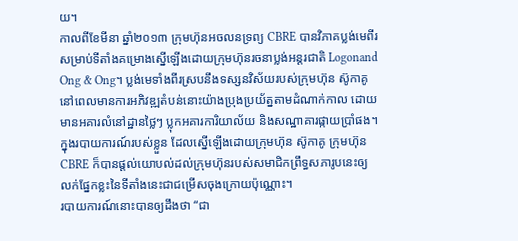យ។
កាលពីខែមីនា ឆ្នាំ២០១៣ ក្រុមហ៊ុនអចលនទ្រព្យ CBRE បានវិភាគប្លង់មេពីរសម្រាប់ទីតាំងគម្រោងស្នើឡើងដោយក្រុមហ៊ុនរចនាប្លង់អន្តរជាតិ Logonand Ong & Ong។ ប្លង់មេទាំងពីរស្របនឹងទស្សនវិស័យរបស់ក្រុមហ៊ុន ស៊ូកាគូ នៅពេលមានការអភិវឌ្ឍតំបន់នោះយ៉ាងប្រុងប្រយ័ត្នតាមដំណាក់កាល ដោយមានអគារលំនៅដ្ឋានថ្លៃៗ ប្លុកអគារការិយាល័យ និងសណ្ឋាគារផ្កាយប្រាំផង។
ក្នុងរបាយការណ៍របស់ខ្លួន ដែលស្នើឡើងដោយក្រុមហ៊ុន ស៊ូកាគូ ក្រុមហ៊ុន CBRE ក៏បានផ្តល់យោបល់ដល់ក្រុមហ៊ុនរបស់សមាជិកព្រឹទ្ធសភារូបនេះឲ្យលក់ផ្នែកខ្លះនៃទីតាំងនេះជាជម្រើសចុងក្រោយប៉ុណ្ណោះ។
របាយការណ៍នោះបានឲ្យដឹងថា “ជា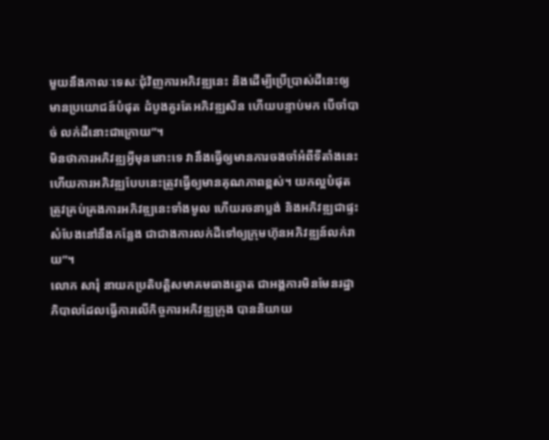មួយនឹងកាលៈទេសៈជំុវិញការអភិវឌ្ឍនេះ និងដើម្បីប្រើប្រាស់ដីនេះឲ្យមានប្រយោជន៍បំផុត ដំបូងគួរតែអភិវឌ្ឍសិន ហើយបន្ទាប់មក បើចាំបាច់ លក់ដីនោះជាក្រោយ”។
មិនថាការអភិវឌ្ឍអ្វីមុននោះទេ វានឹងធ្វើឲ្យមានការចងចាំអំពីទីតាំងនេះ ហើយការអភិវឌ្ឍបែបនេះត្រូវធ្វើឲ្យមានគុណភាពខ្ពស់។ យកល្អបំផុតត្រូវគ្រប់គ្រងការអភិវឌ្ឍនេះទាំងមូល ហើយរចនាប្លង់ និងអភិវឌ្ឍជាផ្ទះសំបែងនៅនឹងកន្លែង ជាជាងការលក់ដីទៅឲ្យក្រុមហ៊ុនអភិវឌ្ឍន៍លក់រាយ”។
លោក សារុំ នាយកប្រតិបត្តិសមាគមធាងត្នោត ជាអង្គការមិនមែនរដ្ឋាភិបាលដែលធ្វើការលើកិច្ចការអភិវឌ្ឍក្រុង បាននិយាយ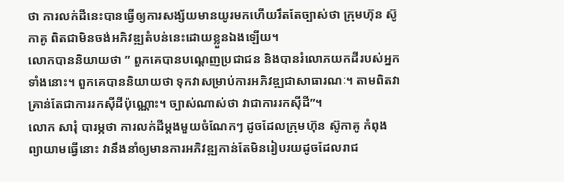ថា ការលក់ដីនេះបានធ្វើឲ្យការសង្ស័យមានយូរមកហើយរឹតតែច្បាស់ថា ក្រុមហ៊ុន ស៊ូកាគូ ពិតជាមិនចង់អភិវឌ្ឍតំបន់នេះដោយខ្លួនឯងឡើយ។
លោកបាននិយាយថា ” ពួកគេបានបណ្តេញប្រជាជន និងបានរំលោភយកដីរបស់អ្នកទាំងនោះ។ ពួកគេបាននិយាយថា ទុកវាសម្រាប់ការអភិវឌ្ឍជាសាធារណៈ។ តាមពិតវាគ្រាន់តែជាការរកស៊ីដីប៉ុណ្ណោះ។ ច្បាស់ណាស់ថា វាជាការរកស៊ីដី”។
លោក សារុំ បារម្ភថា ការលក់ដីម្តងមួយចំណែកៗ ដូចដែលក្រុមហ៊ុន ស៊ូកាគូ កំពុងព្យាយាមធ្វើនោះ វានឹងនាំឲ្យមានការអភិវឌ្ឍកាន់តែមិនរៀបរយដូចដែលរាជ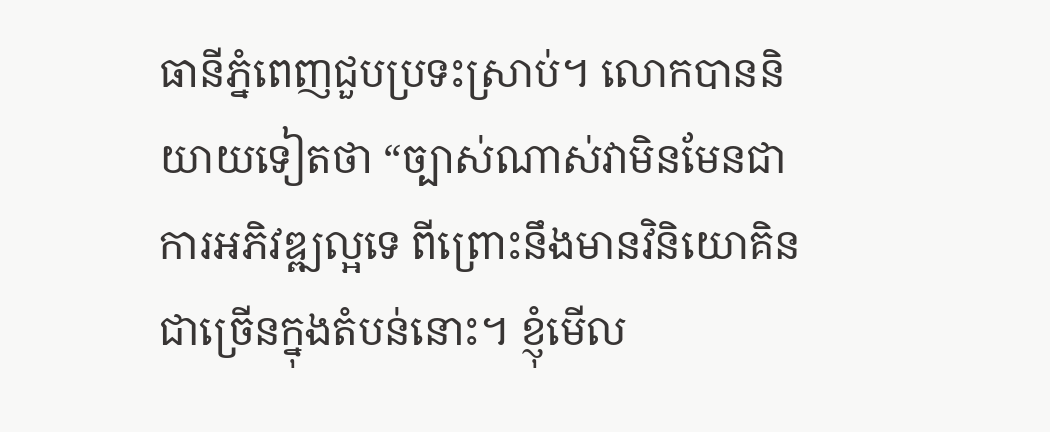ធានីភ្នំពេញជួបប្រទះស្រាប់។ លោកបាននិយាយទៀតថា “ច្បាស់ណាស់វាមិនមែនជាការអភិវឌ្ឍល្អទេ ពីព្រោះនឹងមានវិនិយោគិនជាច្រើនក្នុងតំបន់នោះ។ ខ្ញុំមើល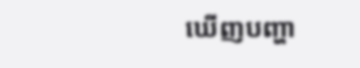ឃើញបញ្ហា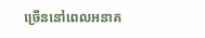ច្រើននៅពេលអនាគ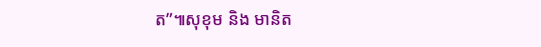ត”៕សុខុម និង មានិត